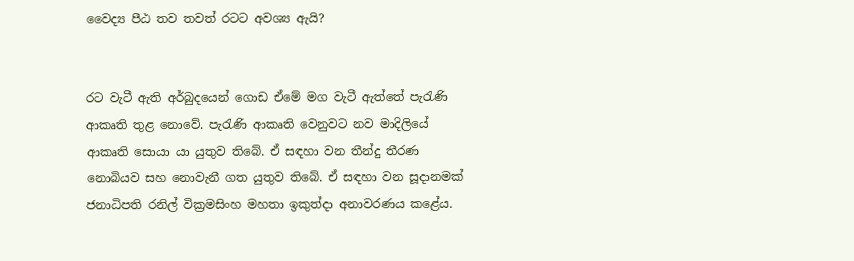වෛද්‍ය පීඨ තව තවත් රටට අවශ්‍ය ඇයි?


රට වැටී ඇති අර්බුදයෙන් ගොඩ ඒමේ මග වැටී ඇත්තේ පැරැණි ආකෘති තුළ නොවේ. පැරැණි ආකෘති වෙනුවට නව මාදිලියේ ආකෘති සොයා යා යුතුව තිබේ. ඒ සඳහා වන තීන්දු තීරණ නොබියව සහ නොවැනී ගත යුතුව තිබේ. ඒ සඳහා වන සූදානමක් ජනාධිපති රනිල් වික්‍රමසිංහ මහතා ඉකුත්දා අනාවරණය කළේය.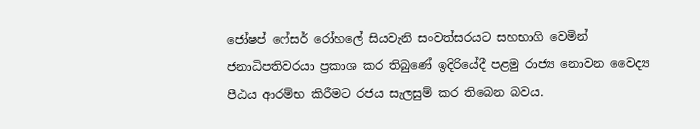ජෝෂප් ෆේසර් රෝහලේ සියවැනි සංවත්සරයට සහභාගි වෙමින් ජනාධිපතිවරයා ප්‍රකාශ කර තිබුණේ ඉදිරියේදී පළමු රාජ්‍ය නොවන වෛද්‍ය පීඨය ආරම්භ කිරීමට රජය සැලසුම් කර තිබෙන බවය.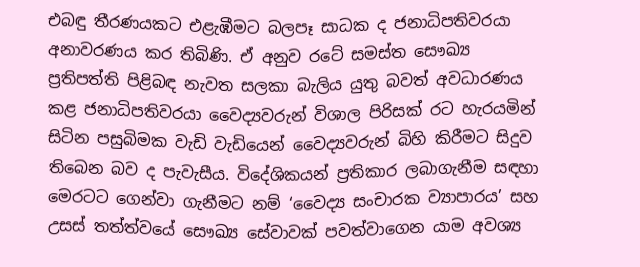එබඳු තීරණයකට එළැඹීමට බලපෑ සාධක ද ජනාධිපතිවරයා අනාවරණය කර තිබිණි. ඒ අනුව රටේ සමස්ත සෞඛ්‍ය ප්‍රතිපත්ති පිළිබඳ නැවත සලකා බැලිය යුතු බවත් අවධාරණය කළ ජනාධිපතිවරයා වෛද්‍යවරුන් විශාල පිරිසක් රට හැරයමින් සිටින පසුබිමක වැඩි වැඩියෙන් වෛද්‍යවරුන් බිහි කිරීමට සිදුව තිබෙන බව ද පැවැසීය. විදේශිකයන් ප්‍රතිකාර ලබාගැනීම සඳහා මෙරටට ගෙන්වා ගැනීමට නම් ‘වෛද්‍ය සංචාරක ව්‍යාපාරය’ සහ උසස් තත්ත්වයේ සෞඛ්‍ය සේවාවක් පවත්වාගෙන යාම අවශ්‍ය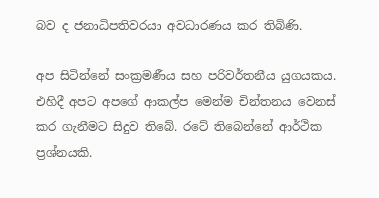බව ද ජනාධිපතිවරයා අවධාරණය කර තිබිණි.

අප සිටින්නේ සංක්‍රමණීය සහ පරිවර්තනීය යුගයකය. එහිදී අපට අපගේ ආකල්ප මෙන්ම චින්තනය වෙනස් කර ගැනීමට සිදුව තිබේ. රටේ තිබෙන්නේ ආර්ථික ප්‍රශ්නයකි.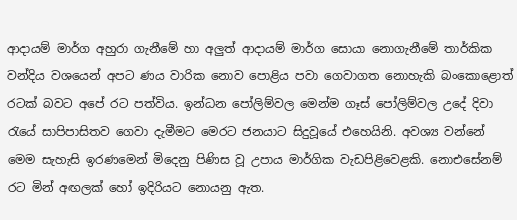ආදායම් මාර්ග අහුරා ගැනීමේ හා අලුත් ආදායම් මාර්ග සොයා නොගැනීමේ තාර්කික වන්දිය වශයෙන් අපට ණය වාරික නොව පොළිය පවා ගෙවාගත නොහැකි බංකොළොත් රටක් බවට අපේ රට පත්විය. ඉන්ධන පෝලිම්වල මෙන්ම ගෑස් පෝලිම්වල උදේ දිවා රැයේ සාපිපාසිතව ගෙවා දැමීමට මෙරට ජනයාට සිදුවූයේ එහෙයිනි. අවශ්‍ය වන්නේ මෙම සැහැසි ඉරණමෙන් මිදෙනු පිණිස වූ උපාය මාර්ගික වැඩපිළිවෙළකි. නොඑසේනම් රට මින් අඟලක් හෝ ඉදිරියට නොයනු ඇත.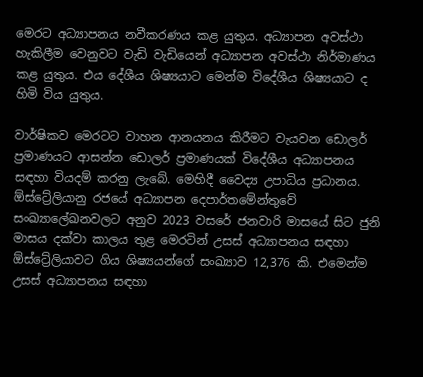මෙරට අධ්‍යාපනය නවීකරණය කළ යුතුය. අධ්‍යාපන අවස්ථා හැකිලීම වෙනුවට වැඩි වැඩියෙන් අධ්‍යාපන අවස්ථා නිර්මාණය කළ යුතුය. එය දේශීය ශිෂ්‍යයාට මෙන්ම විදේශීය ශිෂ්‍යයාට ද හිමි විය යුතුය.

වාර්ෂිකව මෙරටට වාහන ආනයනය කිරීමට වැයවන ඩොලර් ප්‍රමාණයට ආසන්න ඩොලර් ප්‍රමාණයක් විදේශීය අධ්‍යාපනය සඳහා වියදම් කරනු ලැබේ. මෙහිදී වෛද්‍ය උපාධිය ප්‍රධානය. ඕස්ට්‍රේලියානු රජයේ අධ්‍යාපන දෙපාර්තමේන්තුවේ සංඛ්‍යාලේඛනවලට අනුව 2023 වසරේ ජනවාරි මාසයේ සිට ජුනි මාසය දක්වා කාලය තුළ මෙරටින් උසස් අධ්‍යාපනය සඳහා ඕස්ට්‍රේලියාවට ගිය ශිෂ්‍යයන්ගේ සංඛ්‍යාව 12,376 කි. එමෙන්ම උසස් අධ්‍යාපනය සඳහා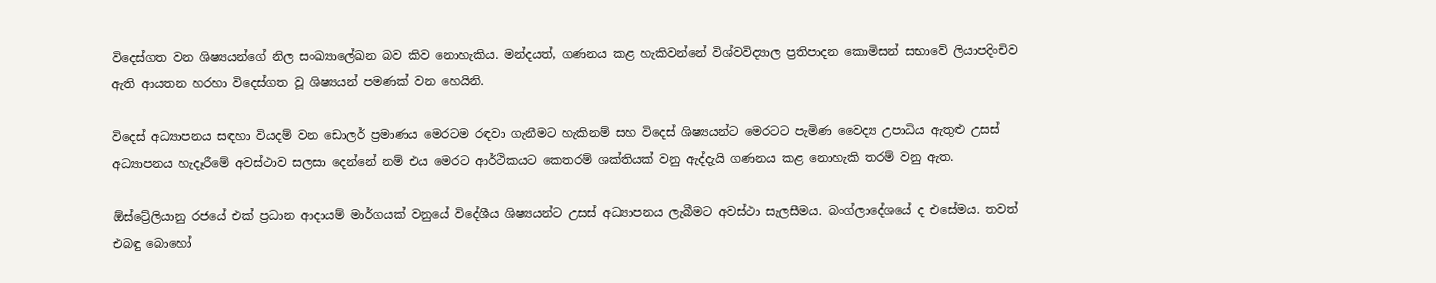විදෙස්ගත වන ශිෂ්‍යයන්ගේ නිල සංඛ්‍යාලේඛන බව කිව නොහැකිය. මන්දයත්, ගණනය කළ හැකිවන්නේ විශ්වවිද්‍යාල ප්‍රතිපාදන කොමිසන් සභාවේ ලියාපදිංචිව ඇති ආයතන හරහා විදෙස්ගත වූ ශිෂ්‍යයන් පමණක් වන හෙයිනි.

විදෙස් අධ්‍යාපනය සඳහා වියදම් වන ඩොලර් ප්‍රමාණය මෙරටම රඳවා ගැනීමට හැකිනම් සහ විදෙස් ශිෂ්‍යයන්ට මෙරටට පැමිණ වෛද්‍ය උපාධිය ඇතුළු උසස් අධ්‍යාපනය හැදෑරීමේ අවස්ථාව සලසා දෙන්නේ නම් එය මෙරට ආර්ථිකයට කෙතරම් ශක්තියක් වනු ඇද්දැයි ගණනය කළ නොහැකි තරම් වනු ඇත.

ඕස්ට්‍රේලියානු රජයේ එක් ප්‍රධාන ආදායම් මාර්ගයක් වනුයේ විදේශීය ශිෂ්‍යයන්ට උසස් අධ්‍යාපනය ලැබීමට අවස්ථා සැලසීමය. බංග්ලාදේශයේ ද එසේමය. තවත් එබඳු බොහෝ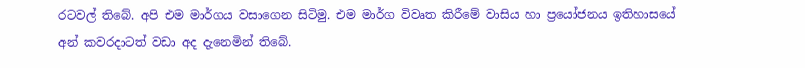රටවල් තිබේ. අපි එම මාර්ගය වසාගෙන සිටිමු. එම මාර්ග විවෘත කිරීමේ වාසිය හා ප්‍රයෝජනය ඉතිහාසයේ අන් කවරදාටත් වඩා අද දැනෙමින් තිබේ.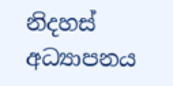නිදහස් අධ්‍යාපනය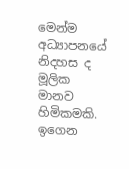මෙන්ම අධ්‍යාපනයේ නිදහස ද මූලික මානව හිමිකමකි. ඉගෙන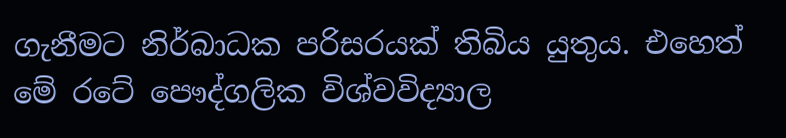ගැනීමට නිර්බාධක පරිසරයක් තිබිය යුතුය. එහෙත් මේ රටේ පෞද්ගලික විශ්වවිද්‍යාල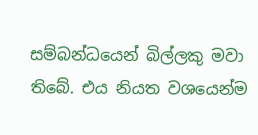සම්බන්ධයෙන් බිල්ලකු මවා තිබේ. එය නියත වශයෙන්ම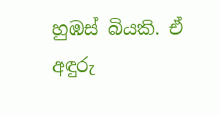හුඹස් බියකි. ඒ අඳුරු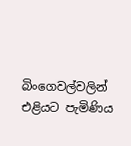බිංගෙවල්වලින් එළියට පැමිණිය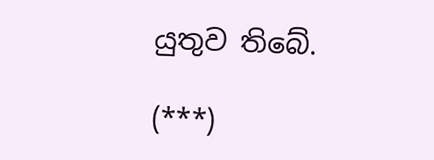යුතුව තිබේ.

(***)